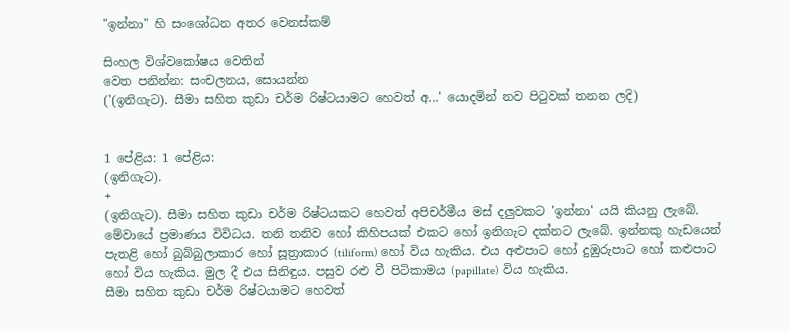"ඉන්නා" හි සංශෝධන අතර වෙනස්කම්

සිංහල විශ්වකෝෂය වෙතින්
වෙත පනින්න: සංචලනය, සොයන්න
('(ඉනිගැට). සීමා සහිත කුඩා චර්ම රිෂ්ටයාමට හෙවත් අ...' යොදමින් නව පිටුවක් තනන ලදි)


1 පේළිය: 1 පේළිය:
(ඉනිගැට).
+
(ඉනිගැට). සීමා සහිත කුඩා චර්ම රිෂ්ටයකට හෙවත් අපිචර්මීය මස් දලුවකට 'ඉන්නා' යයි කියනු ලැබේ. මේවායේ ප්‍රමාණය විවිධය. තනි තනිව හෝ කිහිපයක් එකට හෝ ඉනිගැට දක්නට ලැබේ. ඉන්නකු හැඩයෙන් පැතළි හෝ බුබ්බුලාකාර හෝ සූත්‍රාකාර (tiliform) හෝ විය හැකිය. එය අළුපාට හෝ දුඹුරුපාට හෝ කළුපාට හෝ විය හැකිය. මුල දී එය සිනිඳුය. පසුව රළු වී පිටිකාමය (papillate) විය හැකිය.
සීමා සහිත කුඩා චර්ම රිෂ්ටයාමට හෙවත්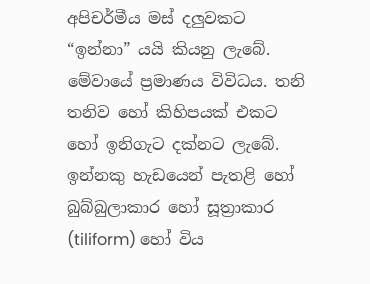අපිචර්මීය මස් දලුවකට “ඉන්නා” යයි කියනු ලැබේ. මේවායේ ප්‍රමාණය විවිධය. තනි තනිව හෝ කිහිපයක් එකට හෝ ඉනිගැට දක්නට ලැබේ. ඉන්නකු හැඩයෙන් පැතළි හෝ බුබ්බුලාකාර හෝ සූත්‍රාකාර (tiliform) හෝ විය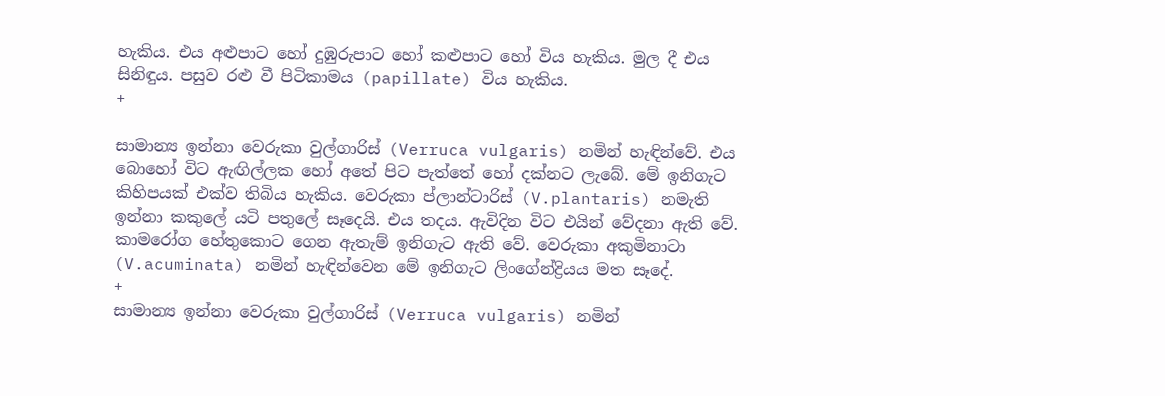හැකිය. එය අළුපාට හෝ දුඹුරුපාට හෝ කළුපාට හෝ විය හැකිය. මුල දී එය සිනිඳුය. පසුව රළු වී පිටිකාමය (papillate) විය හැකිය.
+

සාමාන්‍ය ඉන්නා වෙරුකා වුල්ගාරිස් (Verruca vulgaris) නමින් හැඳින්වේ. එය බොහෝ විට ඇඟිල්ලක හෝ අතේ පිට පැත්තේ හෝ දක්නට ලැබේ. මේ ඉනිගැට කිහිපයක් එක්ව තිබිය හැකිය. වෙරුකා ප්ලාන්ටාරිස් (V.plantaris) නමැති ඉන්නා කකුලේ යටි පතුලේ සෑදෙයි. එය තදය. ඇවිදින විට එයින් වේදනා ඇති වේ. කාමරෝග හේතුකොට ගෙන ඇතැම් ඉනිගැට ඇති වේ. වෙරුකා අකුමිනාටා (V.acuminata) නමින් හැඳින්වෙන මේ ඉනිගැට ලිංගේන්ද්‍රියය මත සෑදේ.
+
සාමාන්‍ය ඉන්නා වෙරුකා වුල්ගාරිස් (Verruca vulgaris) නමින්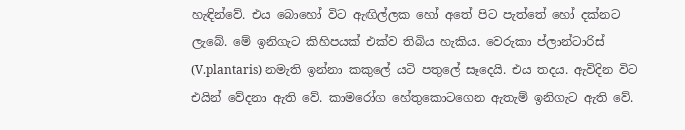හැඳින්වේ. එය බොහෝ විට ඇඟිල්ලක හෝ අතේ පිට පැත්තේ හෝ දක්නට ලැබේ. මේ ඉනිගැට කිහිපයක් එක්ව තිබිය හැකිය. වෙරුකා ප්ලාන්ටාරිස් (V.plantaris) නමැති ඉන්නා කකුලේ යටි පතුලේ සෑදෙයි. එය තදය. ඇවිදින විට එයින් වේදනා ඇති වේ. කාමරෝග හේතුකොටගෙන ඇතැම් ඉනිගැට ඇති වේ.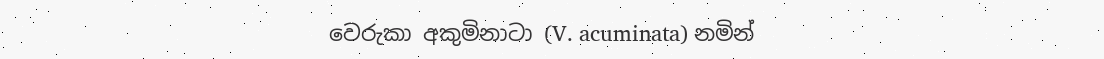වෙරුකා අකුමිනාටා (V. acuminata) නමින්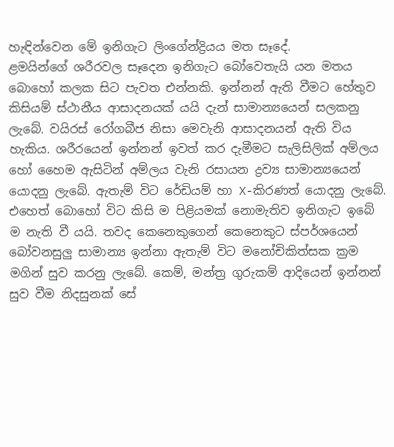හැඳින්වෙන මේ ඉනිගැට ලිංගේන්ද්‍රියය මත සෑදේ.
ළමයින්ගේ ශරීරවල සෑදෙන ඉනිගැට බෝවෙතැයි යන මතය බොහෝ කලක සිට පැවත එන්නකි. ඉන්නන් ඇති වීමට හේතුව කිසියම් ස්ථානීය ආසාදනයක් යයි දැන් සාමාන්‍යයෙන් සලකනු ලැබේ. වයිරස් රෝගබීජ නිසා මෙවැනි ආසාදනයන් ඇති විය හැකිය. ශරීරයෙන් ඉන්නන් ඉවත් කර දැමීමට සැලිසිලික් අම්ලය හෝ හෛම ඇසිටින් අම්ලය වැනි රසායන ද්‍රව්‍ය සාමාන්‍යයෙන් යොදනු ලැබේ. ඇතැම් විට රේඩියම් හා X-කිරණත් යොදනු ලැබේ. එහෙත් බොහෝ විට කිසි ම පිළියමක් නොමැතිව ඉනිගැට ඉබේ ම නැති වී යයි. තවද කෙනෙකුගෙන් කෙනෙකුට ස්පර්ශයෙන් බෝවනසුලු සාමාන්‍ය ඉන්නා ඇතැම් විට මනෝචිකිත්සක ක්‍රම මගින් සුව කරනු ලැබේ. කෙම්, මන්ත්‍ර ගුරුකම් ආදියෙන් ඉන්නන් සුව වීම නිදසුනක් සේ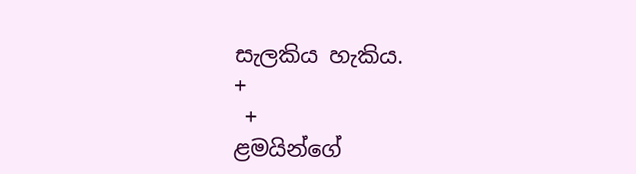සැලකිය හැකිය.
+
 +
ළමයින්ගේ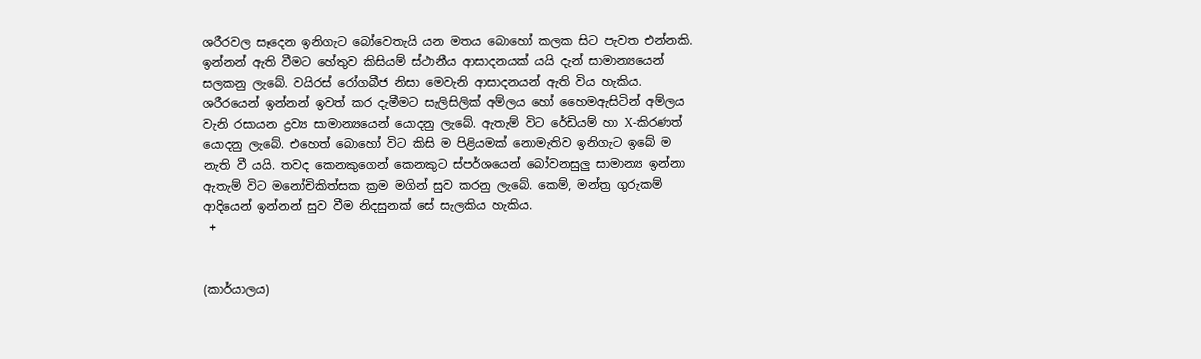ශරීරවල සෑදෙන ඉනිගැට බෝවෙතැයි යන මතය බොහෝ කලක සිට පැවත එන්නකි. ඉන්නන් ඇති වීමට හේතුව කිසියම් ස්ථානීය ආසාදනයක් යයි දැන් සාමාන්‍යයෙන් සලකනු ලැබේ. වයිරස් රෝගබීජ නිසා මෙවැනි ආසාදනයන් ඇති විය හැකිය. ශරීරයෙන් ඉන්නන් ඉවත් කර දැමීමට සැලිසිලික් අම්ලය හෝ හෛමඇසිටින් අම්ලය වැනි රසායන ද්‍රව්‍ය සාමාන්‍යයෙන් යොදනු ලැබේ. ඇතැම් විට රේඩියම් හා X-කිරණත් යොදනු ලැබේ. එහෙත් බොහෝ විට කිසි ම පිළියමක් නොමැතිව ඉනිගැට ඉබේ ම නැති වී යයි. තවද කෙනකුගෙන් කෙනකුට ස්පර්ශයෙන් බෝවනසුලු සාමාන්‍ය ඉන්නා ඇතැම් විට මනෝචිකිත්සක ක්‍රම මගින් සුව කරනු ලැබේ. කෙම්, මන්ත්‍ර ගුරුකම් ආදියෙන් ඉන්නන් සුව වීම නිදසුනක් සේ සැලකිය හැකිය.
 +


(කාර්යාලය)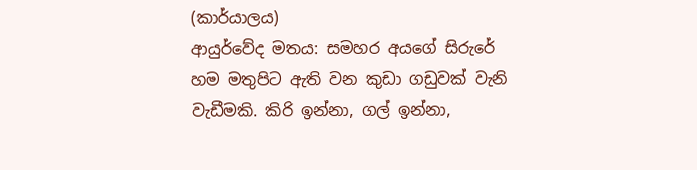(කාර්යාලය)
ආයුර්වේද මතය: සමහර අයගේ සිරුරේ හම මතුපිට ඇති වන කුඩා ගඩුවක් වැනි වැඩීමකි. කිරි ඉන්නා, ගල් ඉන්නා,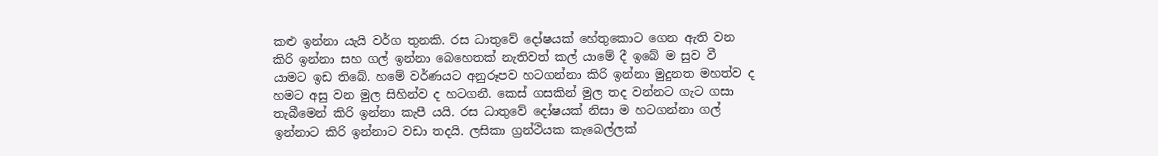කළු ඉන්නා යැයි වර්ග තුනකි. රස ධාතුවේ දෝෂයක් හේතුකොට ගෙන ඇති වන කිරි ඉන්නා සහ ගල් ඉන්නා බෙහෙතක් නැතිවත් කල් යාමේ දී ඉබේ ම සුව වී යාමට ඉඩ තිබේ. හමේ වර්ණයට අනුරූපව හටගන්නා කිරි ඉන්නා මුදුනත මහත්ව ද හමට අසු වන මුල සිහින්ව ද හටගනී. කෙස් ගසකින් මුල තද වන්නට ගැට ගසා තැබීමෙන් කිරි ඉන්නා කැපී යයි. රස ධාතුවේ දෝෂයක් නිසා ම හටගන්නා ගල් ඉන්නාට කිරි ඉන්නාට වඩා තදයි. ලසිකා ග්‍රන්ථියක කැබෙල්ලක්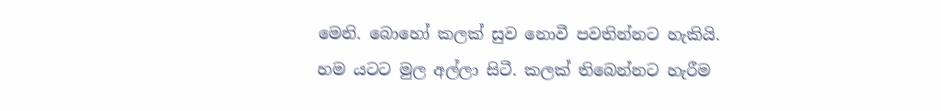මෙනි. බොහෝ කලක් සුව නොවී පවතින්නට හැකියි. හම යටට මුල අල්ලා සිටී. කලක් තිබෙන්නට හැරීම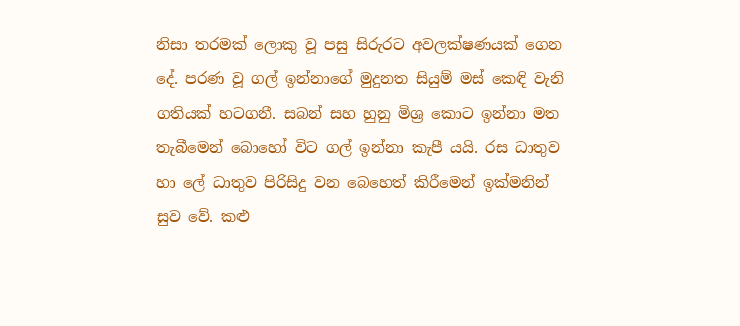නිසා තරමක් ලොකු වූ පසු සිරුරට අවලක්ෂණයක් ගෙන දේ. පරණ වූ ගල් ඉන්නාගේ මුදුනත සියුම් මස් කෙඳි වැනි ගතියක් හටගනී. සබන් සහ හුනු මිශ්‍ර කොට ඉන්නා මත තැබීමෙන් බොහෝ විට ගල් ඉන්නා කැපී යයි. රස ධාතුව හා ලේ ධාතුව පිරිසිදු වන බෙහෙත් කිරීමෙන් ඉක්මනින් සුව වේ. කළු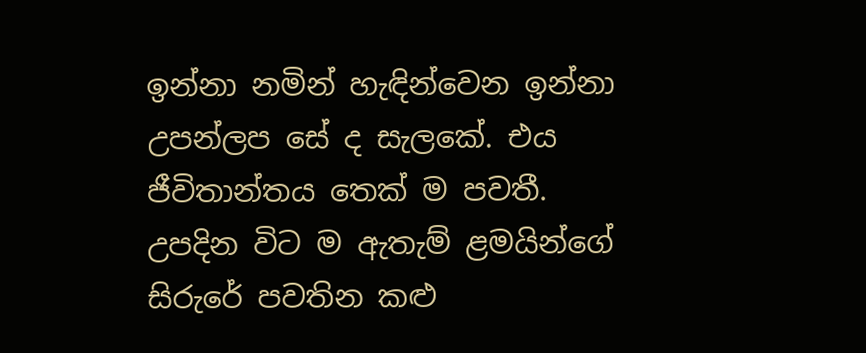ඉන්නා නමින් හැඳින්වෙන ඉන්නා උපන්ලප සේ ද සැලකේ. එය ජීවිතාන්තය තෙක් ම පවතී. උපදින විට ම ඇතැම් ළමයින්ගේ සිරුරේ පවතින කළු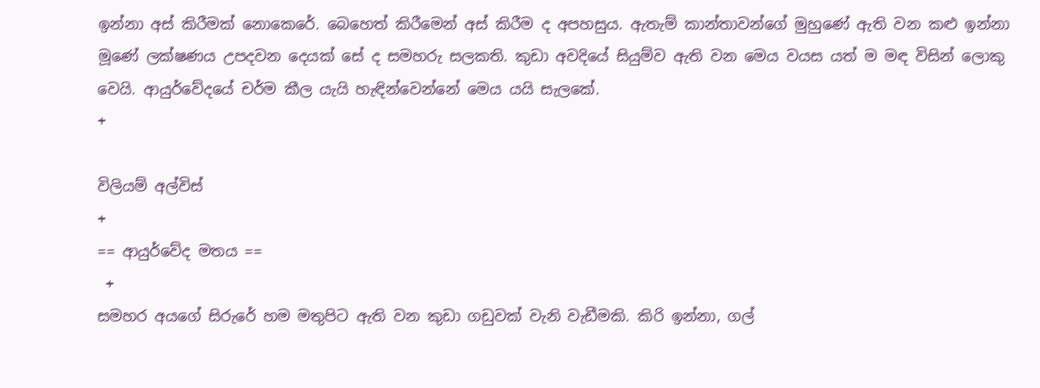ඉන්නා අස් කිරීමක් නොකෙරේ. බෙහෙත් කිරීමෙන් අස් කිරීම ද අපහසුය. ඇතැම් කාන්තාවන්ගේ මුහුණේ ඇති වන කළු ඉන්නා මූණේ ලක්ෂණය උපදවන දෙයක් සේ ද සමහරු සලකති. කුඩා අවදියේ සියුම්ව ඇති වන මෙය වයස යත් ම මඳ විසින් ලොකු වෙයි. ආයුර්වේදයේ චර්ම කීල යැයි හැඳින්වෙන්නේ මෙය යයි සැලකේ.
+

විලියම් අල්විස්
+
== ආයුර්වේද මතය ==
 +
සමහර අයගේ සිරුරේ හම මතුපිට ඇති වන කුඩා ගඩුවක් වැනි වැඩීමකි. කිරි ඉන්නා, ගල්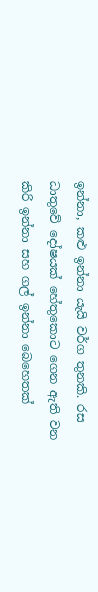ඉන්නා, කළු ඉන්නා යැයි වර්ග තුනකි. රස ධාතුවේ දෝෂයක් හේතුකොට ගෙන ඇති වන කිරි ඉන්නා සහ ගල් ඉන්නා බෙහෙතක්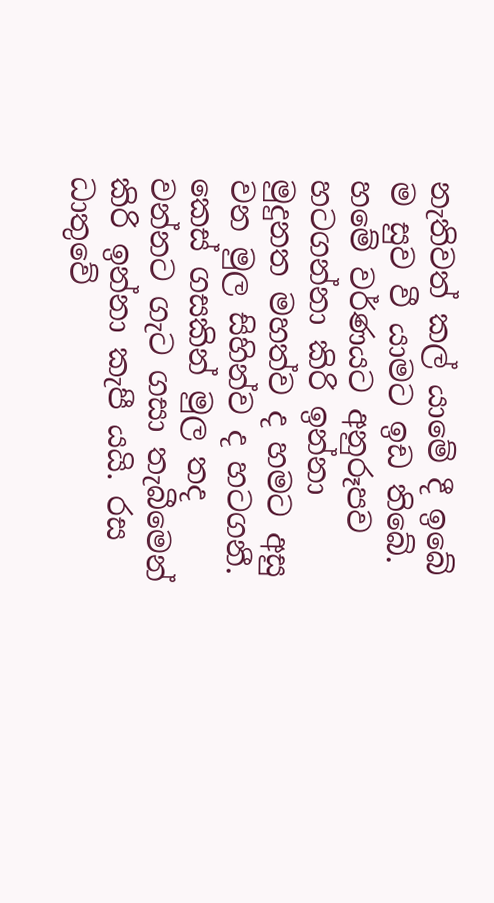නැතිවත් කල් යාමේ දී ඉබේ ම සුව වී යාමට ඉඩ තිබේ. හමේ වර්ණයට අනුරූපව හටගන්නා කිරි ඉන්නා මුදුනත මහත්ව ද හමට අසු වන මුල සිහින්ව ද හටගනී. කෙස් ගසකින් මුල තද වන්නට ගැට ගසා තැබීමෙන් කිරි ඉන්නා කැපී යයි. රස ධාතුවේ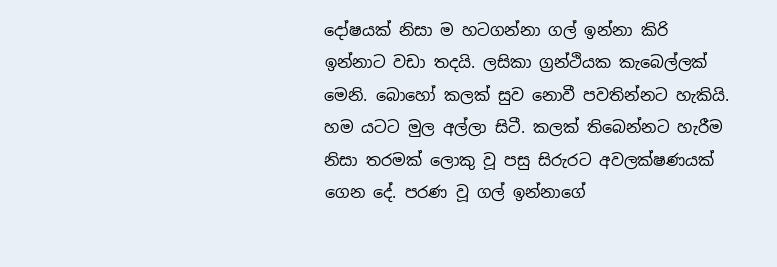දෝෂයක් නිසා ම හටගන්නා ගල් ඉන්නා කිරි ඉන්නාට වඩා තදයි. ලසිකා ග්‍රන්ථියක කැබෙල්ලක් මෙනි. බොහෝ කලක් සුව නොවී පවතින්නට හැකියි. හම යටට මුල අල්ලා සිටී. කලක් තිබෙන්නට හැරීම නිසා තරමක් ලොකු වූ පසු සිරුරට අවලක්ෂණයක් ගෙන දේ. පරණ වූ ගල් ඉන්නාගේ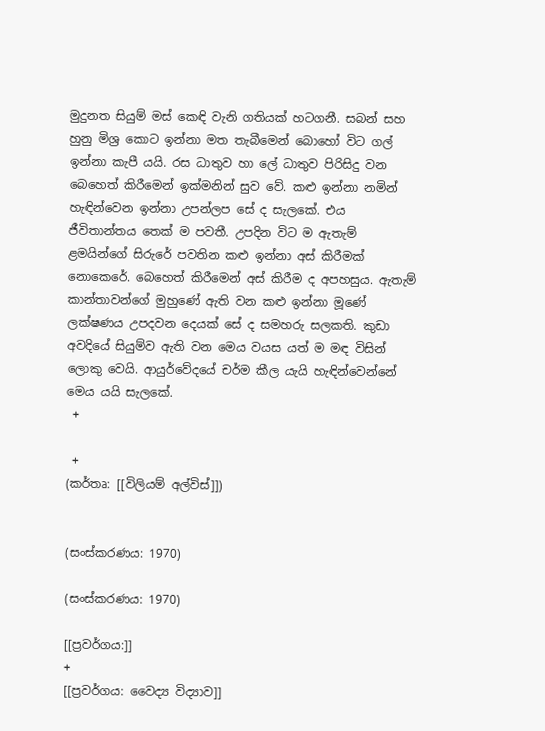මුදුනත සියුම් මස් කෙඳි වැනි ගතියක් හටගනී. සබන් සහ හුනු මිශ්‍ර කොට ඉන්නා මත තැබීමෙන් බොහෝ විට ගල් ඉන්නා කැපී යයි. රස ධාතුව හා ලේ ධාතුව පිරිසිදු වන බෙහෙත් කිරීමෙන් ඉක්මනින් සුව වේ. කළු ඉන්නා නමින් හැඳින්වෙන ඉන්නා උපන්ලප සේ ද සැලකේ. එය ජීවිතාන්තය තෙක් ම පවතී. උපදින විට ම ඇතැම් ළමයින්ගේ සිරුරේ පවතින කළු ඉන්නා අස් කිරීමක් නොකෙරේ. බෙහෙත් කිරීමෙන් අස් කිරීම ද අපහසුය. ඇතැම් කාන්තාවන්ගේ මුහුණේ ඇති වන කළු ඉන්නා මූණේ ලක්ෂණය උපදවන දෙයක් සේ ද සමහරු සලකති. කුඩා අවදියේ සියුම්ව ඇති වන මෙය වයස යත් ම මඳ විසින් ලොකු වෙයි. ආයුර්වේදයේ චර්ම කීල යැයි හැඳින්වෙන්නේ මෙය යයි සැලකේ.
 +

 +
(කර්තෘ: [[විලියම් අල්විස්]])


(සංස්කරණය: 1970)

(සංස්කරණය: 1970)

[[ප්‍රවර්ගය:]]
+
[[ප්‍රවර්ගය: වෛද්‍ය විද්‍යාව]]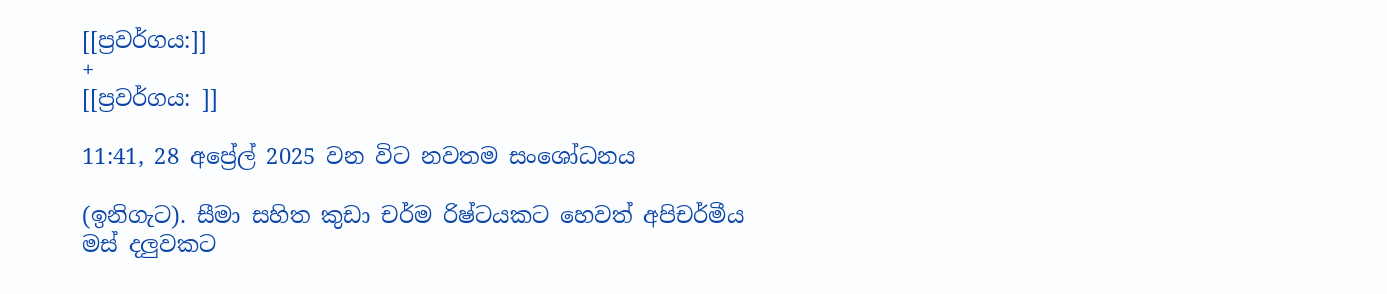[[ප්‍රවර්ගය:]]
+
[[ප්‍රවර්ගය: ]]

11:41, 28 අප්‍රේල් 2025 වන විට නවතම සංශෝධනය

(ඉනිගැට). සීමා සහිත කුඩා චර්ම රිෂ්ටයකට හෙවත් අපිචර්මීය මස් දලුවකට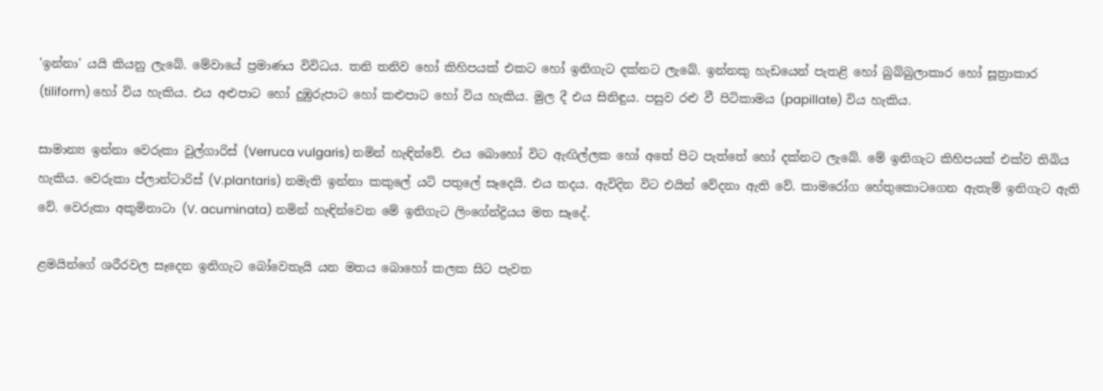'ඉන්නා' යයි කියනු ලැබේ. මේවායේ ප්‍රමාණය විවිධය. තනි තනිව හෝ කිහිපයක් එකට හෝ ඉනිගැට දක්නට ලැබේ. ඉන්නකු හැඩයෙන් පැතළි හෝ බුබ්බුලාකාර හෝ සූත්‍රාකාර (tiliform) හෝ විය හැකිය. එය අළුපාට හෝ දුඹුරුපාට හෝ කළුපාට හෝ විය හැකිය. මුල දී එය සිනිඳුය. පසුව රළු වී පිටිකාමය (papillate) විය හැකිය.

සාමාන්‍ය ඉන්නා වෙරුකා වුල්ගාරිස් (Verruca vulgaris) නමින් හැඳින්වේ. එය බොහෝ විට ඇඟිල්ලක හෝ අතේ පිට පැත්තේ හෝ දක්නට ලැබේ. මේ ඉනිගැට කිහිපයක් එක්ව තිබිය හැකිය. වෙරුකා ප්ලාන්ටාරිස් (V.plantaris) නමැති ඉන්නා කකුලේ යටි පතුලේ සෑදෙයි. එය තදය. ඇවිදින විට එයින් වේදනා ඇති වේ. කාමරෝග හේතුකොටගෙන ඇතැම් ඉනිගැට ඇති වේ. වෙරුකා අකුමිනාටා (V. acuminata) නමින් හැඳින්වෙන මේ ඉනිගැට ලිංගේන්ද්‍රියය මත සෑදේ.

ළමයින්ගේ ශරීරවල සෑදෙන ඉනිගැට බෝවෙතැයි යන මතය බොහෝ කලක සිට පැවත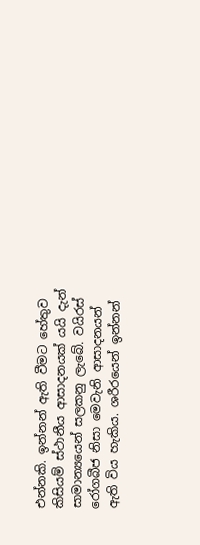එන්නකි. ඉන්නන් ඇති වීමට හේතුව කිසියම් ස්ථානීය ආසාදනයක් යයි දැන් සාමාන්‍යයෙන් සලකනු ලැබේ. වයිරස් රෝගබීජ නිසා මෙවැනි ආසාදනයන් ඇති විය හැකිය. ශරීරයෙන් ඉන්නන්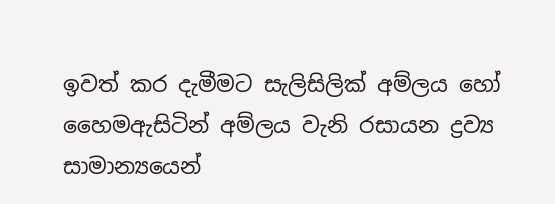ඉවත් කර දැමීමට සැලිසිලික් අම්ලය හෝ හෛමඇසිටින් අම්ලය වැනි රසායන ද්‍රව්‍ය සාමාන්‍යයෙන්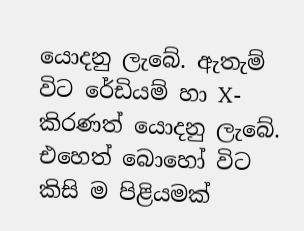යොදනු ලැබේ. ඇතැම් විට රේඩියම් හා X-කිරණත් යොදනු ලැබේ. එහෙත් බොහෝ විට කිසි ම පිළියමක්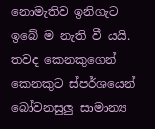නොමැතිව ඉනිගැට ඉබේ ම නැති වී යයි. තවද කෙනකුගෙන් කෙනකුට ස්පර්ශයෙන් බෝවනසුලු සාමාන්‍ය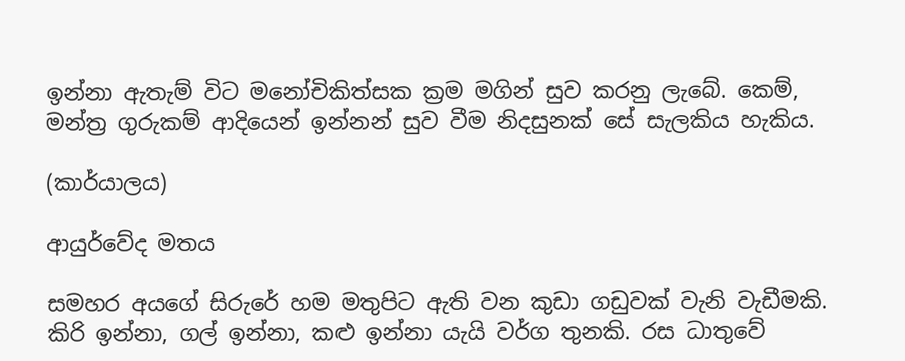ඉන්නා ඇතැම් විට මනෝචිකිත්සක ක්‍රම මගින් සුව කරනු ලැබේ. කෙම්, මන්ත්‍ර ගුරුකම් ආදියෙන් ඉන්නන් සුව වීම නිදසුනක් සේ සැලකිය හැකිය.

(කාර්යාලය)

ආයුර්වේද මතය

සමහර අයගේ සිරුරේ හම මතුපිට ඇති වන කුඩා ගඩුවක් වැනි වැඩීමකි. කිරි ඉන්නා, ගල් ඉන්නා, කළු ඉන්නා යැයි වර්ග තුනකි. රස ධාතුවේ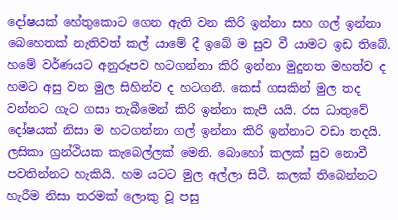දෝෂයක් හේතුකොට ගෙන ඇති වන කිරි ඉන්නා සහ ගල් ඉන්නා බෙහෙතක් නැතිවත් කල් යාමේ දී ඉබේ ම සුව වී යාමට ඉඩ තිබේ. හමේ වර්ණයට අනුරූපව හටගන්නා කිරි ඉන්නා මුදුනත මහත්ව ද හමට අසු වන මුල සිහින්ව ද හටගනී. කෙස් ගසකින් මුල තද වන්නට ගැට ගසා තැබීමෙන් කිරි ඉන්නා කැපී යයි. රස ධාතුවේ දෝෂයක් නිසා ම හටගන්නා ගල් ඉන්නා කිරි ඉන්නාට වඩා තදයි. ලසිකා ග්‍රන්ථියක කැබෙල්ලක් මෙනි. බොහෝ කලක් සුව නොවී පවතින්නට හැකියි. හම යටට මුල අල්ලා සිටී. කලක් තිබෙන්නට හැරීම නිසා තරමක් ලොකු වූ පසු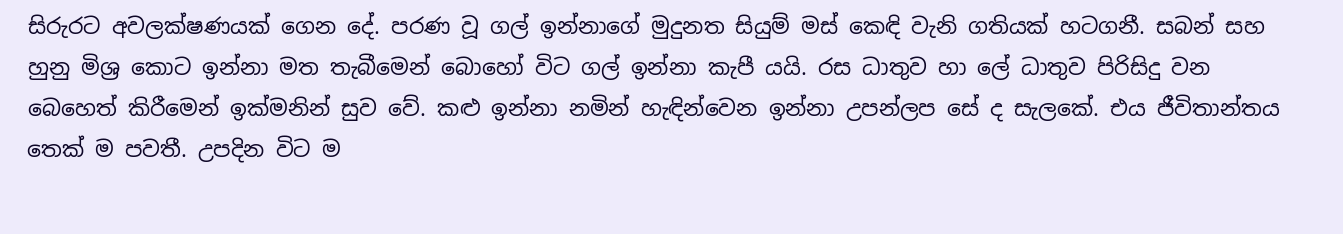සිරුරට අවලක්ෂණයක් ගෙන දේ. පරණ වූ ගල් ඉන්නාගේ මුදුනත සියුම් මස් කෙඳි වැනි ගතියක් හටගනී. සබන් සහ හුනු මිශ්‍ර කොට ඉන්නා මත තැබීමෙන් බොහෝ විට ගල් ඉන්නා කැපී යයි. රස ධාතුව හා ලේ ධාතුව පිරිසිදු වන බෙහෙත් කිරීමෙන් ඉක්මනින් සුව වේ. කළු ඉන්නා නමින් හැඳින්වෙන ඉන්නා උපන්ලප සේ ද සැලකේ. එය ජීවිතාන්තය තෙක් ම පවතී. උපදින විට ම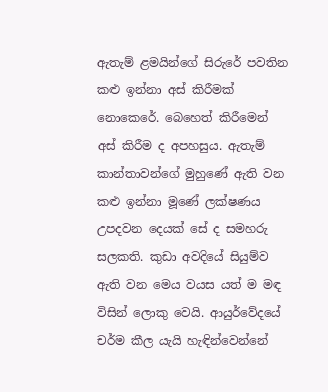ඇතැම් ළමයින්ගේ සිරුරේ පවතින කළු ඉන්නා අස් කිරීමක් නොකෙරේ. බෙහෙත් කිරීමෙන් අස් කිරීම ද අපහසුය. ඇතැම් කාන්තාවන්ගේ මුහුණේ ඇති වන කළු ඉන්නා මූණේ ලක්ෂණය උපදවන දෙයක් සේ ද සමහරු සලකති. කුඩා අවදියේ සියුම්ව ඇති වන මෙය වයස යත් ම මඳ විසින් ලොකු වෙයි. ආයුර්වේදයේ චර්ම කීල යැයි හැඳින්වෙන්නේ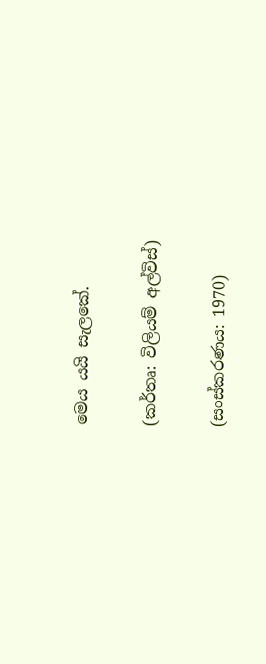මෙය යයි සැලකේ.

(කර්තෘ: විලියම් අල්විස්)

(සංස්කරණය: 1970)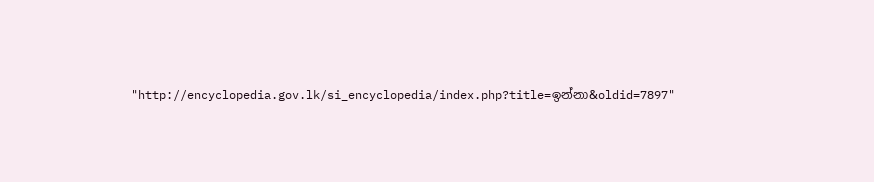"http://encyclopedia.gov.lk/si_encyclopedia/index.php?title=ඉන්නා&oldid=7897"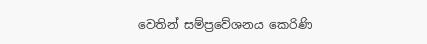වෙතින් සම්ප්‍රවේශනය කෙරිණි